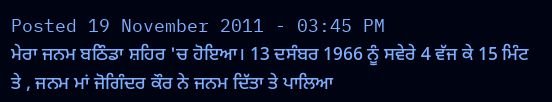Posted 19 November 2011 - 03:45 PM
ਮੇਰਾ ਜਨਮ ਬਠਿੰਡਾ ਸ਼ਹਿਰ 'ਚ ਹੋਇਆ। 13 ਦਸੰਬਰ 1966 ਨੂੰ ਸਵੇਰੇ 4 ਵੱਜ ਕੇ 15 ਮਿੰਟ ਤੇ , ਜਨਮ ਮਾਂ ਜੋਗਿੰਦਰ ਕੌਰ ਨੇ ਜਨਮ ਦਿੱਤਾ ਤੇ ਪਾਲਿਆ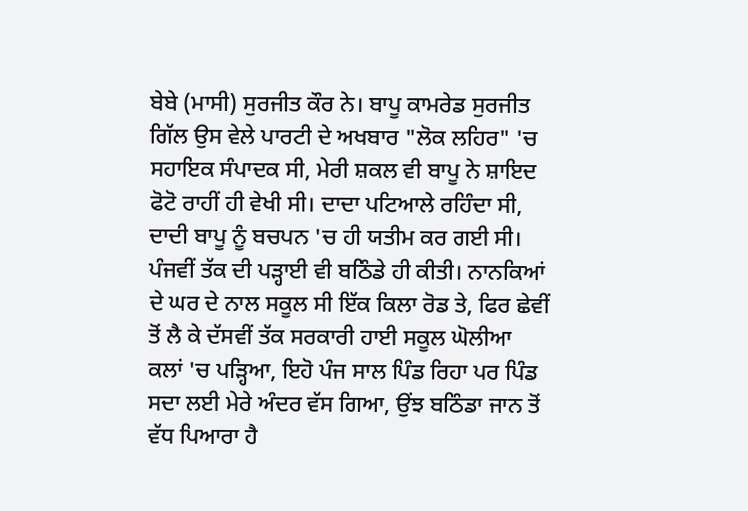ਬੇਬੇ (ਮਾਸੀ) ਸੁਰਜੀਤ ਕੌਰ ਨੇ। ਬਾਪੂ ਕਾਮਰੇਡ ਸੁਰਜੀਤ ਗਿੱਲ ਉਸ ਵੇਲੇ ਪਾਰਟੀ ਦੇ ਅਖਬਾਰ "ਲੋਕ ਲਹਿਰ" 'ਚ ਸਹਾਇਕ ਸੰਪਾਦਕ ਸੀ, ਮੇਰੀ ਸ਼ਕਲ ਵੀ ਬਾਪੂ ਨੇ ਸ਼ਾਇਦ ਫੋਟੋ ਰਾਹੀਂ ਹੀ ਵੇਖੀ ਸੀ। ਦਾਦਾ ਪਟਿਆਲੇ ਰਹਿੰਦਾ ਸੀ, ਦਾਦੀ ਬਾਪੂ ਨੂੰ ਬਚਪਨ 'ਚ ਹੀ ਯਤੀਮ ਕਰ ਗਈ ਸੀ। ਪੰਜਵੀਂ ਤੱਕ ਦੀ ਪੜ੍ਹਾਈ ਵੀ ਬਠਿੰਡੇ ਹੀ ਕੀਤੀ। ਨਾਨਕਿਆਂ ਦੇ ਘਰ ਦੇ ਨਾਲ ਸਕੂਲ ਸੀ ਇੱਕ ਕਿਲਾ ਰੋਡ ਤੇ, ਫਿਰ ਛੇਵੀਂ ਤੋਂ ਲੈ ਕੇ ਦੱਸਵੀਂ ਤੱਕ ਸਰਕਾਰੀ ਹਾਈ ਸਕੂਲ ਘੋਲੀਆ ਕਲਾਂ 'ਚ ਪੜ੍ਹਿਆ, ਇਹੋ ਪੰਜ ਸਾਲ ਪਿੰਡ ਰਿਹਾ ਪਰ ਪਿੰਡ ਸਦਾ ਲਈ ਮੇਰੇ ਅੰਦਰ ਵੱਸ ਗਿਆ, ਉਂਝ ਬਠਿੰਡਾ ਜਾਨ ਤੋਂ ਵੱਧ ਪਿਆਰਾ ਹੈ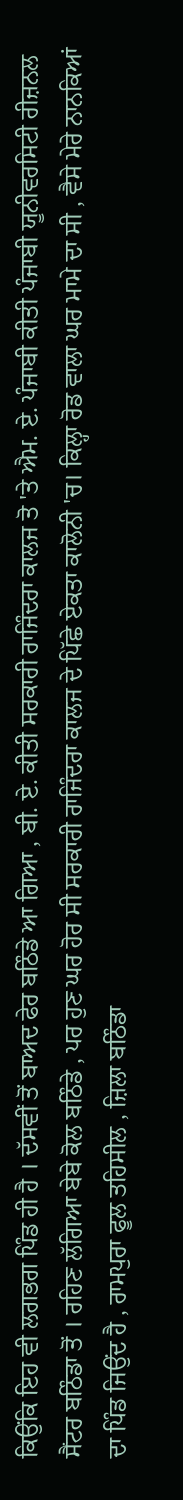ਕਿਉਂਕਿ ਇਹ ਵੀ ਲਗਭਗ ਪਿੰਡ ਹੀ ਹੈ । ਦੱਸਵੀਂ ਤੋਂ ਬਾਅਦ ਫੇਰ ਬਠਿੰਡੇ ਆ ਗਿਆ , ਬੀ. ਏ. ਕੀਤੀ ਸਰਕਾਰੀ ਰਾਜਿੰਦਰਾ ਕਾਲਜ ਤੋ 'ਤੇ ਐਮ. ਏ. ਪੰਜਾਬੀ ਕੀਤੀ ਪੰਜਾਬੀ ਯੂਨੀਵਰਸਿਟੀ ਰੀਜ਼ਨਲ ਸੈਂਟਰ ਬਠਿੰਡਾ ਤੋਂ । ਰਹਿਣ ਲੱਗਿਆ ਬੇਬੇ ਕੋਲ ਬਠਿੰਡੇ , ਪਰ ਹੁਣ ਘਰ ਹੋਰ ਸੀ ਸਰਕਾਰੀ ਰਾਜਿੰਦਰਾ ਕਾਲਜ ਦੇ ਪਿੱਛੇ ਏਕਤਾ ਕਾਲੋਨੀ 'ਚ। ਕਿਲ੍ਹਾ ਰੋਡ ਵਾਲਾ ਘਰ ਮਾਮੇ ਦਾ ਸੀ , ਵੈਸੇ ਮੇਰੇ ਨਾਨਕਿਆਂ ਦਾ ਪਿੰਡ ਜਿਉਂਦ ਹੈ , ਰਾਮਪੁਰਾ ਫੂਲ ਤਹਿਸੀਲ , ਜ਼ਿਲਾ ਬਠਿੰਡਾ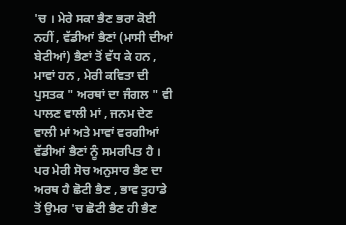'ਚ । ਮੇਰੇ ਸਕਾ ਭੈਣ ਭਰਾ ਕੋਈ ਨਹੀਂ , ਵੱਡੀਆਂ ਭੈਣਾਂ (ਮਾਸੀ ਦੀਆਂ ਬੇਟੀਆਂ) ਭੈਣਾਂ ਤੋਂ ਵੱਧ ਕੇ ਹਨ , ਮਾਵਾਂ ਹਨ , ਮੇਰੀ ਕਵਿਤਾ ਦੀ ਪੁਸਤਕ " ਅਰਥਾਂ ਦਾ ਜੰਗਲ " ਵੀ ਪਾਲਣ ਵਾਲੀ ਮਾਂ , ਜਨਮ ਦੇਣ ਵਾਲੀ ਮਾਂ ਅਤੇ ਮਾਵਾਂ ਵਰਗੀਆਂ ਵੱਡੀਆਂ ਭੈਣਾਂ ਨੂੰ ਸਮਰਪਿਤ ਹੈ । ਪਰ ਮੇਰੀ ਸੋਚ ਅਨੁਸਾਰ ਭੈਣ ਦਾ ਅਰਥ ਹੈ ਛੋਟੀ ਭੈਣ , ਭਾਵ ਤੁਹਾਡੇ ਤੋਂ ਉਮਰ 'ਚ ਛੋਟੀ ਭੈਣ ਹੀ ਭੈਣ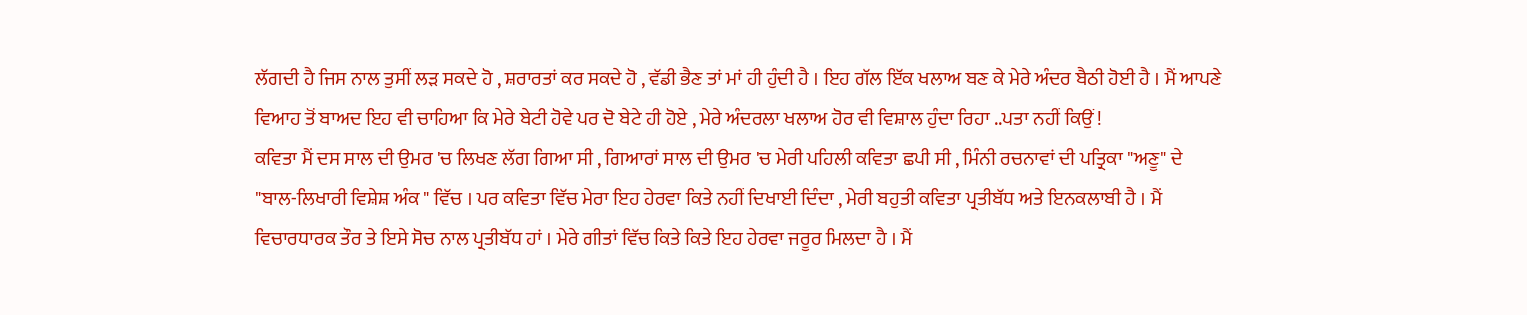ਲੱਗਦੀ ਹੈ ਜਿਸ ਨਾਲ ਤੁਸੀਂ ਲੜ ਸਕਦੇ ਹੋ , ਸ਼ਰਾਰਤਾਂ ਕਰ ਸਕਦੇ ਹੋ , ਵੱਡੀ ਭੈਣ ਤਾਂ ਮਾਂ ਹੀ ਹੁੰਦੀ ਹੈ । ਇਹ ਗੱਲ ਇੱਕ ਖਲਾਅ ਬਣ ਕੇ ਮੇਰੇ ਅੰਦਰ ਬੈਠੀ ਹੋਈ ਹੈ । ਮੈਂ ਆਪਣੇ ਵਿਆਹ ਤੋਂ ਬਾਅਦ ਇਹ ਵੀ ਚਾਹਿਆ ਕਿ ਮੇਰੇ ਬੇਟੀ ਹੋਵੇ ਪਰ ਦੋ ਬੇਟੇ ਹੀ ਹੋਏ , ਮੇਰੇ ਅੰਦਰਲਾ ਖਲਾਅ ਹੋਰ ਵੀ ਵਿਸ਼ਾਲ ਹੁੰਦਾ ਰਿਹਾ ..ਪਤਾ ਨਹੀਂ ਕਿਉਂ !
ਕਵਿਤਾ ਮੈਂ ਦਸ ਸਾਲ ਦੀ ਉਮਰ 'ਚ ਲਿਖਣ ਲੱਗ ਗਿਆ ਸੀ , ਗਿਆਰਾਂ ਸਾਲ ਦੀ ਉਮਰ 'ਚ ਮੇਰੀ ਪਹਿਲੀ ਕਵਿਤਾ ਛਪੀ ਸੀ , ਮਿੰਨੀ ਰਚਨਾਵਾਂ ਦੀ ਪਤ੍ਰਿਕਾ "ਅਣੂ" ਦੇ "ਬਾਲ-ਲਿਖਾਰੀ ਵਿਸ਼ੇਸ਼ ਅੰਕ " ਵਿੱਚ । ਪਰ ਕਵਿਤਾ ਵਿੱਚ ਮੇਰਾ ਇਹ ਹੇਰਵਾ ਕਿਤੇ ਨਹੀਂ ਦਿਖਾਈ ਦਿੰਦਾ , ਮੇਰੀ ਬਹੁਤੀ ਕਵਿਤਾ ਪ੍ਰਤੀਬੱਧ ਅਤੇ ਇਨਕਲਾਬੀ ਹੈ । ਮੈਂ ਵਿਚਾਰਧਾਰਕ ਤੌਰ ਤੇ ਇਸੇ ਸੋਚ ਨਾਲ ਪ੍ਰਤੀਬੱਧ ਹਾਂ । ਮੇਰੇ ਗੀਤਾਂ ਵਿੱਚ ਕਿਤੇ ਕਿਤੇ ਇਹ ਹੇਰਵਾ ਜਰੂਰ ਮਿਲਦਾ ਹੈ । ਮੈਂ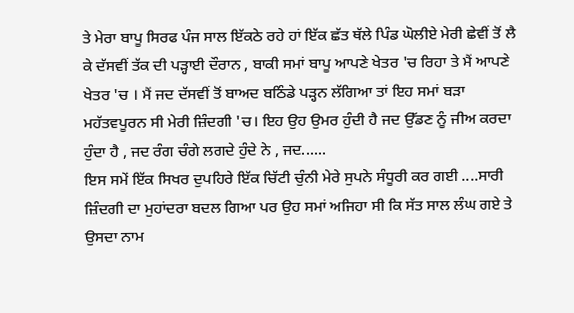ਤੇ ਮੇਰਾ ਬਾਪੂ ਸਿਰਫ ਪੰਜ ਸਾਲ ਇੱਕਠੇ ਰਹੇ ਹਾਂ ਇੱਕ ਛੱਤ ਥੱਲੇ ਪਿੰਡ ਘੋਲੀਏ ਮੇਰੀ ਛੇਵੀਂ ਤੋਂ ਲੈ ਕੇ ਦੱਸਵੀਂ ਤੱਕ ਦੀ ਪੜ੍ਹਾਈ ਦੌਰਾਨ , ਬਾਕੀ ਸਮਾਂ ਬਾਪੂ ਆਪਣੇ ਖੇਤਰ 'ਚ ਰਿਹਾ ਤੇ ਮੈਂ ਆਪਣੇ ਖੇਤਰ 'ਚ । ਮੈਂ ਜਦ ਦੱਸਵੀਂ ਤੋਂ ਬਾਅਦ ਬਠਿੰਡੇ ਪੜ੍ਹਨ ਲੱਗਿਆ ਤਾਂ ਇਹ ਸਮਾਂ ਬੜਾ ਮਹੱਤਵਪੂਰਨ ਸੀ ਮੇਰੀ ਜ਼ਿੰਦਗੀ 'ਚ। ਇਹ ਉਹ ਉਮਰ ਹੁੰਦੀ ਹੈ ਜਦ ਉੱਡਣ ਨੂੰ ਜੀਅ ਕਰਦਾ ਹੁੰਦਾ ਹੈ , ਜਦ ਰੰਗ ਚੰਗੇ ਲਗਦੇ ਹੁੰਦੇ ਨੇ , ਜਦ......
ਇਸ ਸਮੇਂ ਇੱਕ ਸਿਖਰ ਦੁਪਹਿਰੇ ਇੱਕ ਚਿੱਟੀ ਚੁੰਨੀ ਮੇਰੇ ਸੁਪਨੇ ਸੰਧੂਰੀ ਕਰ ਗਈ ....ਸਾਰੀ ਜ਼ਿੰਦਗੀ ਦਾ ਮੁਹਾਂਦਰਾ ਬਦਲ ਗਿਆ ਪਰ ਉਹ ਸਮਾਂ ਅਜਿਹਾ ਸੀ ਕਿ ਸੱਤ ਸਾਲ ਲੰਘ ਗਏ ਤੇ ਉਸਦਾ ਨਾਮ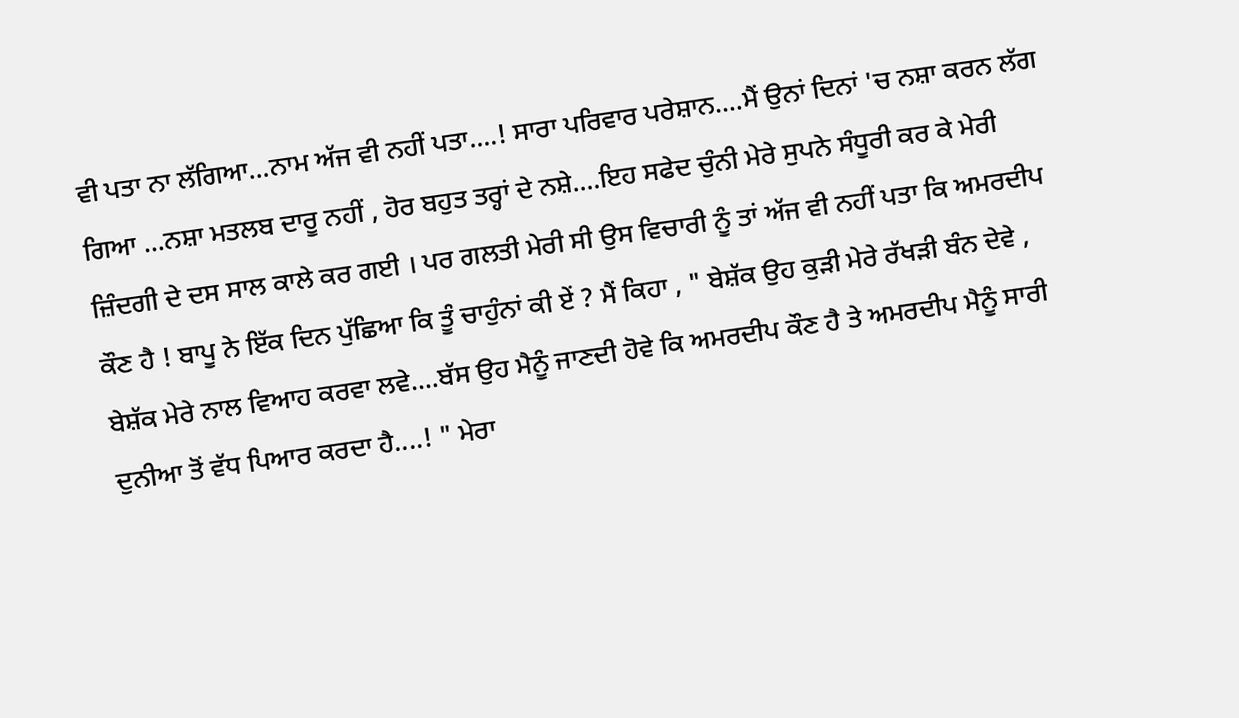ਵੀ ਪਤਾ ਨਾ ਲੱਗਿਆ...ਨਾਮ ਅੱਜ ਵੀ ਨਹੀਂ ਪਤਾ....! ਸਾਰਾ ਪਰਿਵਾਰ ਪਰੇਸ਼ਾਨ....ਮੈਂ ਉਨਾਂ ਦਿਨਾਂ 'ਚ ਨਸ਼ਾ ਕਰਨ ਲੱਗ ਗਿਆ ...ਨਸ਼ਾ ਮਤਲਬ ਦਾਰੂ ਨਹੀਂ , ਹੋਰ ਬਹੁਤ ਤਰ੍ਹਾਂ ਦੇ ਨਸ਼ੇ....ਇਹ ਸਫੇਦ ਚੁੰਨੀ ਮੇਰੇ ਸੁਪਨੇ ਸੰਧੂਰੀ ਕਰ ਕੇ ਮੇਰੀ ਜ਼ਿੰਦਗੀ ਦੇ ਦਸ ਸਾਲ ਕਾਲੇ ਕਰ ਗਈ । ਪਰ ਗਲਤੀ ਮੇਰੀ ਸੀ ਉਸ ਵਿਚਾਰੀ ਨੂੰ ਤਾਂ ਅੱਜ ਵੀ ਨਹੀਂ ਪਤਾ ਕਿ ਅਮਰਦੀਪ ਕੌਣ ਹੈ ! ਬਾਪੂ ਨੇ ਇੱਕ ਦਿਨ ਪੁੱਛਿਆ ਕਿ ਤੂੰ ਚਾਹੁੰਨਾਂ ਕੀ ਏਂ ? ਮੈਂ ਕਿਹਾ , " ਬੇਸ਼ੱਕ ਉਹ ਕੁੜੀ ਮੇਰੇ ਰੱਖੜੀ ਬੰਨ ਦੇਵੇ , ਬੇਸ਼ੱਕ ਮੇਰੇ ਨਾਲ ਵਿਆਹ ਕਰਵਾ ਲਵੇ....ਬੱਸ ਉਹ ਮੈਨੂੰ ਜਾਣਦੀ ਹੋਵੇ ਕਿ ਅਮਰਦੀਪ ਕੌਣ ਹੈ ਤੇ ਅਮਰਦੀਪ ਮੈਨੂੰ ਸਾਰੀ ਦੁਨੀਆ ਤੋਂ ਵੱਧ ਪਿਆਰ ਕਰਦਾ ਹੈ....! " ਮੇਰਾ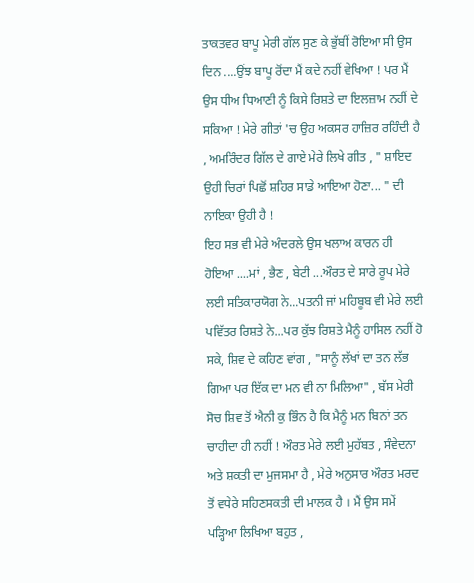ਤਾਕਤਵਰ ਬਾਪੂ ਮੇਰੀ ਗੱਲ ਸੁਣ ਕੇ ਭੁੱਬੀਂ ਰੋਇਆ ਸੀ ਉਸ ਦਿਨ ....ਉਂਝ ਬਾਪੂ ਰੋਂਦਾ ਮੈਂ ਕਦੇ ਨਹੀਂ ਵੇਖਿਆ ! ਪਰ ਮੈਂ ਉਸ ਧੀਅ ਧਿਆਣੀ ਨੂੰ ਕਿਸੇ ਰਿਸ਼ਤੇ ਦਾ ਇਲਜ਼ਾਮ ਨਹੀਂ ਦੇ ਸਕਿਆ ! ਮੇਰੇ ਗੀਤਾਂ 'ਚ ਉਹ ਅਕਸਰ ਹਾਜ਼ਿਰ ਰਹਿੰਦੀ ਹੈ , ਅਮਰਿੰਦਰ ਗਿੱਲ ਦੇ ਗਾਏ ਮੇਰੇ ਲਿਖੇ ਗੀਤ , " ਸ਼ਾਇਦ ਉਹੀ ਚਿਰਾਂ ਪਿਛੋਂ ਸ਼ਹਿਰ ਸਾਡੇ ਆਇਆ ਹੋਣਾ... " ਦੀ ਨਾਇਕਾ ਉਹੀ ਹੈ !
ਇਹ ਸਭ ਵੀ ਮੇਰੇ ਅੰਦਰਲੇ ਉਸ ਖਲਾਅ ਕਾਰਨ ਹੀ ਹੋਇਆ ....ਮਾਂ , ਭੈਣ , ਬੇਟੀ ...ਔਰਤ ਦੇ ਸਾਰੇ ਰੂਪ ਮੇਰੇ ਲਈ ਸਤਿਕਾਰਯੋਗ ਨੇ...ਪਤਨੀ ਜਾਂ ਮਹਿਬੂਬ ਵੀ ਮੇਰੇ ਲਈ ਪਵਿੱਤਰ ਰਿਸ਼ਤੇ ਨੇ...ਪਰ ਕੁੱਝ ਰਿਸ਼ਤੇ ਮੈਨੂੰ ਹਾਸਿਲ ਨਹੀਂ ਹੋ ਸਕੇ, ਸ਼ਿਵ ਦੇ ਕਹਿਣ ਵਾਂਗ , "ਸਾਨੂੰ ਲੱਖਾਂ ਦਾ ਤਨ ਲੱਭ ਗਿਆ ਪਰ ਇੱਕ ਦਾ ਮਨ ਵੀ ਨਾ ਮਿਲਿਆ" , ਬੱਸ ਮੇਰੀ ਸੋਚ ਸ਼ਿਵ ਤੋਂ ਐਨੀ ਕੁ ਭਿੰਨ ਹੈ ਕਿ ਮੈਨੂੰ ਮਨ ਬਿਨਾਂ ਤਨ ਚਾਹੀਦਾ ਹੀ ਨਹੀਂ ! ਔਰਤ ਮੇਰੇ ਲਈ ਮੁਹੱਬਤ , ਸੰਵੇਦਨਾ ਅਤੇ ਸ਼ਕਤੀ ਦਾ ਮੁਜਸਮਾ ਹੈ , ਮੇਰੇ ਅਨੁਸਾਰ ਔਰਤ ਮਰਦ ਤੋਂ ਵਧੇਰੇ ਸਹਿਣਸਕਤੀ ਦੀ ਮਾਲਕ ਹੈ । ਮੈਂ ਉਸ ਸਮੇਂ ਪੜ੍ਹਿਆ ਲਿਖਿਆ ਬਹੁਤ ,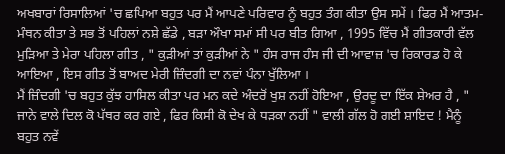ਅਖਬਾਰਾਂ ਰਿਸਾਲਿਆਂ 'ਚ ਛਪਿਆ ਬਹੁਤ ਪਰ ਮੈਂ ਆਪਣੇ ਪਰਿਵਾਰ ਨੂੰ ਬਹੁਤ ਤੰਗ ਕੀਤਾ ਉਸ ਸਮੇਂ । ਫਿਰ ਮੈਂ ਆਤਮ-ਮੰਥਨ ਕੀਤਾ ਤੇ ਸਭ ਤੋਂ ਪਹਿਲਾਂ ਨਸ਼ੇ ਛੱਡੇ , ਬੜਾ ਔਖਾ ਸਮਾਂ ਸੀ ਪਰ ਬੀਤ ਗਿਆ , 1995 ਵਿੱਚ ਮੈਂ ਗੀਤਕਾਰੀ ਵੱਲ ਮੁੜਿਆ ਤੇ ਮੇਰਾ ਪਹਿਲਾ ਗੀਤ , " ਕੁੜੀਆਂ ਤਾਂ ਕੁੜੀਆਂ ਨੇ " ਹੰਸ ਰਾਜ ਹੰਸ ਜੀ ਦੀ ਆਵਾਜ਼ 'ਚ ਰਿਕਾਰਡ ਹੋ ਕੇ ਆਇਆ , ਇਸ ਗੀਤ ਤੋਂ ਬਾਅਦ ਮੇਰੀ ਜ਼ਿੰਦਗੀ ਦਾ ਨਵਾਂ ਪੰਨਾ ਖੁੱਲਿਆ ।
ਮੈਂ ਜ਼ਿੰਦਗੀ 'ਚ ਬਹੁਤ ਕੁੱਝ ਹਾਸਿਲ ਕੀਤਾ ਪਰ ਮਨ ਕਦੇ ਅੰਦਰੋਂ ਖੁਸ਼ ਨਹੀਂ ਹੋਇਆ , ਉਰਦੂ ਦਾ ਇੱਕ ਸ਼ੇਅਰ ਹੈ , " ਜਾਨੇ ਵਾਲੇ ਦਿਲ ਕੋ ਪੱਥਰ ਕਰ ਗਏ , ਫਿਰ ਕਿਸੀ ਕੋ ਦੇਖ ਕੇ ਧੜਕਾ ਨਹੀਂ " ਵਾਲੀ ਗੱਲ ਹੋ ਗਈ ਸ਼ਾਇਦ ! ਮੈਨੂੰ ਬਹੁਤ ਨਵੇਂ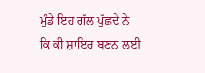ਮੁੰਡੇ ਇਹ ਗੱਲ ਪੁੱਛਦੇ ਨੇ ਕਿ ਕੀ ਸ਼ਾਇਰ ਬਣਨ ਲਈ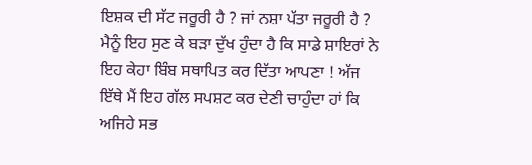ਇਸ਼ਕ ਦੀ ਸੱਟ ਜਰੂਰੀ ਹੈ ? ਜਾਂ ਨਸ਼ਾ ਪੱਤਾ ਜਰੂਰੀ ਹੈ ? ਮੈਨੂੰ ਇਹ ਸੁਣ ਕੇ ਬੜਾ ਦੁੱਖ ਹੁੰਦਾ ਹੈ ਕਿ ਸਾਡੇ ਸ਼ਾਇਰਾਂ ਨੇ ਇਹ ਕੇਹਾ ਬਿੰਬ ਸਥਾਪਿਤ ਕਰ ਦਿੱਤਾ ਆਪਣਾ ! ਅੱਜ ਇੱਥੇ ਮੈਂ ਇਹ ਗੱਲ ਸਪਸ਼ਟ ਕਰ ਦੇਣੀ ਚਾਹੁੰਦਾ ਹਾਂ ਕਿ ਅਜਿਹੇ ਸਭ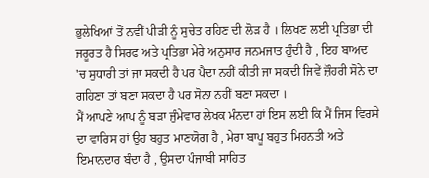ਭੁਲੇਖਿਆਂ ਤੋਂ ਨਵੀਂ ਪੀੜੀ ਨੂੰ ਸੁਚੇਤ ਰਹਿਣ ਦੀ ਲੋੜ ਹੈ । ਲਿਖਣ ਲਈ ਪ੍ਰਤਿਭਾ ਦੀ ਜਰੂਰਤ ਹੈ ਸਿਰਫ ਅਤੇ ਪ੍ਰਤਿਭਾ ਮੇਰੇ ਅਨੁਸਾਰ ਜਨਮਜਾਤ ਹੁੰਦੀ ਹੈ , ਇਹ ਬਾਅਦ 'ਚ ਸੁਧਾਰੀ ਤਾਂ ਜਾ ਸਕਦੀ ਹੈ ਪਰ ਪੈਦਾ ਨਹੀਂ ਕੀਤੀ ਜਾ ਸਕਦੀ ਜਿਵੇਂ ਜ਼ੌਹਰੀ ਸੋਨੇ ਦਾ ਗਹਿਣਾ ਤਾਂ ਬਣਾ ਸਕਦਾ ਹੈ ਪਰ ਸੋਨਾ ਨਹੀਂ ਬਣਾ ਸਕਦਾ ।
ਮੈਂ ਆਪਣੇ ਆਪ ਨੂੰ ਬੜਾ ਜੁੰਮੇਵਾਰ ਲੇਖਕ ਮੰਨਦਾ ਹਾਂ ਇਸ ਲਈ ਕਿ ਮੈਂ ਜਿਸ ਵਿਰਸੇ ਦਾ ਵਾਰਿਸ ਹਾਂ ਉਹ ਬਹੁਤ ਮਾਣਯੋਗ ਹੈ , ਮੇਰਾ ਬਾਪੂ ਬਹੁਤ ਮਿਹਨਤੀ ਅਤੇ ਇਮਾਨਦਾਰ ਬੰਦਾ ਹੈ , ਉਸਦਾ ਪੰਜਾਬੀ ਸਾਹਿਤ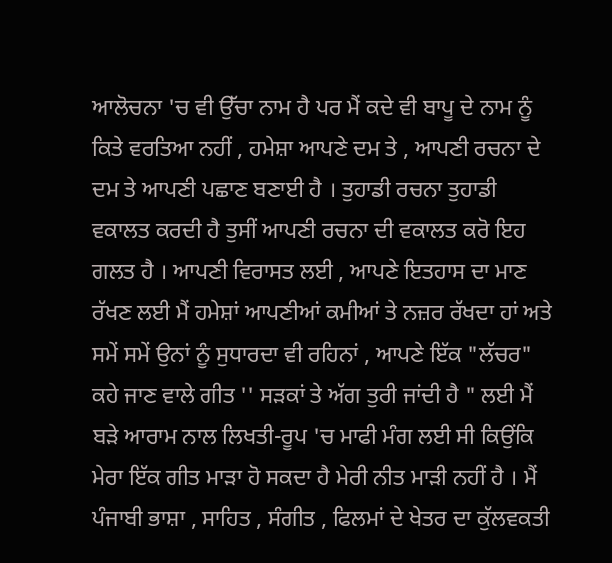ਆਲੋਚਨਾ 'ਚ ਵੀ ਉੱਚਾ ਨਾਮ ਹੈ ਪਰ ਮੈਂ ਕਦੇ ਵੀ ਬਾਪੂ ਦੇ ਨਾਮ ਨੂੰ ਕਿਤੇ ਵਰਤਿਆ ਨਹੀਂ , ਹਮੇਸ਼ਾ ਆਪਣੇ ਦਮ ਤੇ , ਆਪਣੀ ਰਚਨਾ ਦੇ ਦਮ ਤੇ ਆਪਣੀ ਪਛਾਣ ਬਣਾਈ ਹੈ । ਤੁਹਾਡੀ ਰਚਨਾ ਤੁਹਾਡੀ ਵਕਾਲਤ ਕਰਦੀ ਹੈ ਤੁਸੀਂ ਆਪਣੀ ਰਚਨਾ ਦੀ ਵਕਾਲਤ ਕਰੋ ਇਹ ਗਲਤ ਹੈ । ਆਪਣੀ ਵਿਰਾਸਤ ਲਈ , ਆਪਣੇ ਇਤਹਾਸ ਦਾ ਮਾਣ ਰੱਖਣ ਲਈ ਮੈਂ ਹਮੇਸ਼ਾਂ ਆਪਣੀਆਂ ਕਮੀਆਂ ਤੇ ਨਜ਼ਰ ਰੱਖਦਾ ਹਾਂ ਅਤੇ ਸਮੇਂ ਸਮੇਂ ਉਨਾਂ ਨੂੰ ਸੁਧਾਰਦਾ ਵੀ ਰਹਿਨਾਂ , ਆਪਣੇ ਇੱਕ "ਲੱਚਰ" ਕਹੇ ਜਾਣ ਵਾਲੇ ਗੀਤ '' ਸੜਕਾਂ ਤੇ ਅੱਗ ਤੁਰੀ ਜਾਂਦੀ ਹੈ " ਲਈ ਮੈਂ ਬੜੇ ਆਰਾਮ ਨਾਲ ਲਿਖਤੀ-ਰੂਪ 'ਚ ਮਾਫੀ ਮੰਗ ਲਈ ਸੀ ਕਿਉਂਕਿ ਮੇਰਾ ਇੱਕ ਗੀਤ ਮਾੜਾ ਹੋ ਸਕਦਾ ਹੈ ਮੇਰੀ ਨੀਤ ਮਾੜੀ ਨਹੀਂ ਹੈ । ਮੈਂ ਪੰਜਾਬੀ ਭਾਸ਼ਾ , ਸਾਹਿਤ , ਸੰਗੀਤ , ਫਿਲਮਾਂ ਦੇ ਖੇਤਰ ਦਾ ਕੁੱਲਵਕਤੀ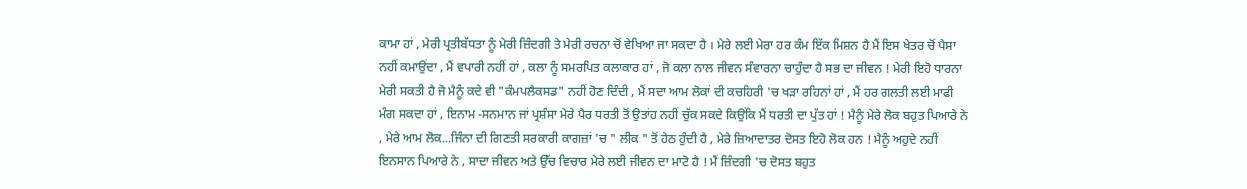ਕਾਮਾ ਹਾਂ , ਮੇਰੀ ਪ੍ਰਤੀਬੱਧਤਾ ਨੂੰ ਮੇਰੀ ਜ਼ਿੰਦਗੀ ਤੇ ਮੇਰੀ ਰਚਨਾ ਚੋਂ ਵੇਖਿਆ ਜਾ ਸਕਦਾ ਹੈ । ਮੇਰੇ ਲਈ ਮੇਰਾ ਹਰ ਕੰਮ ਇੱਕ ਮਿਸ਼ਨ ਹੈ ਮੈਂ ਇਸ ਖੇਤਰ ਚੋਂ ਪੈਸਾ ਨਹੀਂ ਕਮਾਉਂਦਾ , ਮੈਂ ਵਪਾਰੀ ਨਹੀਂ ਹਾਂ , ਕਲਾ ਨੂੰ ਸਮਰਪਿਤ ਕਲਾਕਾਰ ਹਾਂ , ਜੋ ਕਲਾ ਨਾਲ ਜੀਵਨ ਸੰਵਾਰਨਾ ਚਾਹੁੰਦਾ ਹੈ ਸਭ ਦਾ ਜੀਵਨ ! ਮੇਰੀ ਇਹੋ ਧਾਰਨਾ ਮੇਰੀ ਸਕਤੀ ਹੈ ਜੋ ਮੈਨੂੰ ਕਦੇ ਵੀ "ਕੰਮਪਲੈਕਸਡ" ਨਹੀਂ ਹੋਣ ਦਿੰਦੀ , ਮੈਂ ਸਦਾ ਆਮ ਲੋਕਾਂ ਦੀ ਕਚਹਿਰੀ 'ਚ ਖੜਾ ਰਹਿਨਾਂ ਹਾਂ , ਮੈਂ ਹਰ ਗਲਤੀ ਲਈ ਮਾਫੀ ਮੰਗ ਸਕਦਾ ਹਾਂ , ਇਨਾਮ -ਸਨਮਾਨ ਜਾਂ ਪ੍ਰਸ਼ੰਸਾ ਮੇਰੇ ਪੈਰ ਧਰਤੀ ਤੋਂ ਉਤਾਂਹ ਨਹੀਂ ਚੁੱਕ ਸਕਦੇ ਕਿਉਂਕਿ ਮੈਂ ਧਰਤੀ ਦਾ ਪੁੱਤ ਹਾਂ ! ਮੈਨੂੰ ਮੇਰੇ ਲੋਕ ਬਹੁਤ ਪਿਆਰੇ ਨੇ , ਮੇਰੇ ਆਮ ਲੋਕ...ਜਿੰਨਾ ਦੀ ਗਿਣਤੀ ਸਰਕਾਰੀ ਕਾਗਜ਼ਾਂ 'ਚ " ਲੀਕ " ਤੋਂ ਹੇਠ ਹੁੰਦੀ ਹੈ , ਮੇਰੇ ਜ਼ਿਆਦਾਤਰ ਦੋਸਤ ਇਹੋ ਲੋਕ ਹਨ ! ਮੈਨੂੰ ਅਹੁਦੇ ਨਹੀਂ ਇਨਸਾਨ ਪਿਆਰੇ ਨੇ , ਸਾਦਾ ਜੀਵਨ ਅਤੇ ਉੱਚ ਵਿਚਾਰ ਮੇਰੇ ਲਈ ਜੀਵਨ ਦਾ ਮਾਟੋ ਹੈ ! ਮੈਂ ਜ਼ਿੰਦਗੀ 'ਚ ਦੋਸਤ ਬਹੁਤ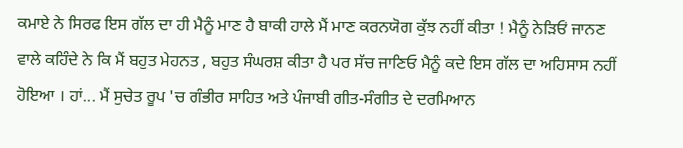ਕਮਾਏ ਨੇ ਸਿਰਫ ਇਸ ਗੱਲ ਦਾ ਹੀ ਮੈਨੂੰ ਮਾਣ ਹੈ ਬਾਕੀ ਹਾਲੇ ਮੈਂ ਮਾਣ ਕਰਨਯੋਗ ਕੁੱਝ ਨਹੀਂ ਕੀਤਾ ! ਮੈਨੂੰ ਨੇੜਿਓਂ ਜਾਨਣ ਵਾਲੇ ਕਹਿੰਦੇ ਨੇ ਕਿ ਮੈਂ ਬਹੁਤ ਮੇਹਨਤ , ਬਹੁਤ ਸੰਘਰਸ਼ ਕੀਤਾ ਹੈ ਪਰ ਸੱਚ ਜਾਣਿਓ ਮੈਨੂੰ ਕਦੇ ਇਸ ਗੱਲ ਦਾ ਅਹਿਸਾਸ ਨਹੀਂ ਹੋਇਆ । ਹਾਂ... ਮੈਂ ਸੁਚੇਤ ਰੂਪ 'ਚ ਗੰਭੀਰ ਸਾਹਿਤ ਅਤੇ ਪੰਜਾਬੀ ਗੀਤ-ਸੰਗੀਤ ਦੇ ਦਰਮਿਆਨ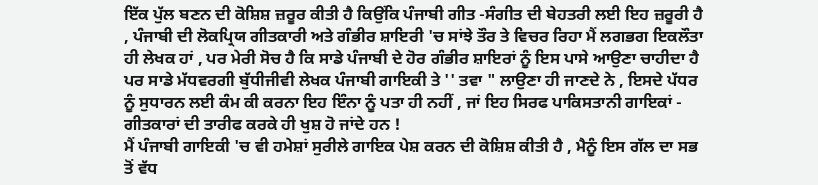ਇੱਕ ਪੁੱਲ ਬਣਨ ਦੀ ਕੋਸ਼ਿਸ਼ ਜ਼ਰੂਰ ਕੀਤੀ ਹੈ ਕਿਉਂਕਿ ਪੰਜਾਬੀ ਗੀਤ -ਸੰਗੀਤ ਦੀ ਬੇਹਤਰੀ ਲਈ ਇਹ ਜ਼ਰੂਰੀ ਹੈ , ਪੰਜਾਬੀ ਦੀ ਲੋਕਪ੍ਰਿਯ ਗੀਤਕਾਰੀ ਅਤੇ ਗੰਭੀਰ ਸ਼ਾਇਰੀ 'ਚ ਸਾਂਝੇ ਤੌਰ ਤੇ ਵਿਚਰ ਰਿਹਾ ਮੈਂ ਲਗਭਗ ਇਕਲੌਤਾ ਹੀ ਲੇਖਕ ਹਾਂ , ਪਰ ਮੇਰੀ ਸੋਚ ਹੈ ਕਿ ਸਾਡੇ ਪੰਜਾਬੀ ਦੇ ਹੋਰ ਗੰਭੀਰ ਸ਼ਾਇਰਾਂ ਨੂੰ ਇਸ ਪਾਸੇ ਆਉਣਾ ਚਾਹੀਦਾ ਹੈ ਪਰ ਸਾਡੇ ਮੱਧਵਰਗੀ ਬੁੱਧੀਜੀਵੀ ਲੇਖਕ ਪੰਜਾਬੀ ਗਾਇਕੀ ਤੇ '' ਤਵਾ " ਲਾਉਣਾ ਹੀ ਜਾਣਦੇ ਨੇ , ਇਸਦੇ ਪੱਧਰ ਨੂੰ ਸੁਧਾਰਨ ਲਈ ਕੰਮ ਕੀ ਕਰਨਾ ਇਹ ਇੰਨਾ ਨੂੰ ਪਤਾ ਹੀ ਨਹੀਂ , ਜਾਂ ਇਹ ਸਿਰਫ ਪਾਕਿਸਤਾਨੀ ਗਾਇਕਾਂ - ਗੀਤਕਾਰਾਂ ਦੀ ਤਾਰੀਫ ਕਰਕੇ ਹੀ ਖੁਸ਼ ਹੋ ਜਾਂਦੇ ਹਨ !
ਮੈਂ ਪੰਜਾਬੀ ਗਾਇਕੀ 'ਚ ਵੀ ਹਮੇਸ਼ਾਂ ਸੁਰੀਲੇ ਗਾਇਕ ਪੇਸ਼ ਕਰਨ ਦੀ ਕੋਸ਼ਿਸ਼ ਕੀਤੀ ਹੈ , ਮੈਨੂੰ ਇਸ ਗੱਲ ਦਾ ਸਭ ਤੋਂ ਵੱਧ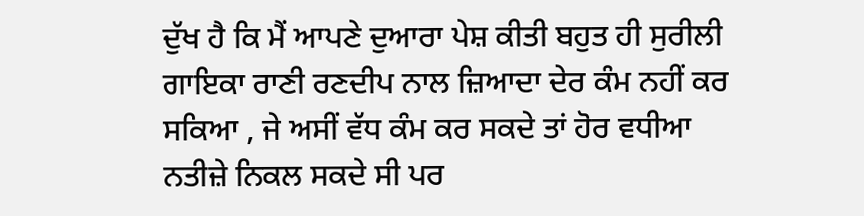ਦੁੱਖ ਹੈ ਕਿ ਮੈਂ ਆਪਣੇ ਦੁਆਰਾ ਪੇਸ਼ ਕੀਤੀ ਬਹੁਤ ਹੀ ਸੁਰੀਲੀ ਗਾਇਕਾ ਰਾਣੀ ਰਣਦੀਪ ਨਾਲ ਜ਼ਿਆਦਾ ਦੇਰ ਕੰਮ ਨਹੀਂ ਕਰ ਸਕਿਆ , ਜੇ ਅਸੀਂ ਵੱਧ ਕੰਮ ਕਰ ਸਕਦੇ ਤਾਂ ਹੋਰ ਵਧੀਆ ਨਤੀਜ਼ੇ ਨਿਕਲ ਸਕਦੇ ਸੀ ਪਰ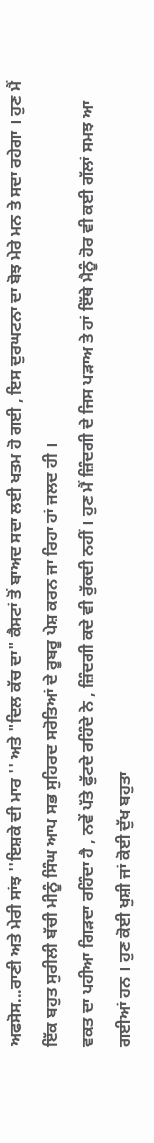ਅਫਸੋਸ...ਰਾਣੀ ਅਤੇ ਮੇਰੀ ਸਾਂਝ ''ਇਸ਼ਕੇ ਦੀ ਮਾਰ '' ਅਤੇ "ਦਿਲ ਕੱਚ ਦਾ" ਕੈਸਟਾਂ ਤੋਂ ਬਾਅਦ ਸਦਾ ਲਈ ਖਤਮ ਹੋ ਗਈ , ਇਸ ਦੁਰਘਟਨਾ ਦਾ ਬੋਝ ਮੇਰੇ ਮਨ ਤੇ ਸਦਾ ਰਹੇਗਾ । ਹੁਣ ਮੈਂ ਇੱਕ ਬਹੁਤ ਸੁਰੀਲੀ ਬੱਚੀ ਮੀਨੂੰ ਸਿੰਘ ਆਪ ਸਭ ਸੁਹਿਰਦ ਸਰੋਤਿਆਂ ਦੇ ਰੂਬਰੂ ਪੇਸ਼ ਕਰਨ ਜਾ ਰਿਹਾ ਹਾਂ ਜਲਦ ਹੀ ।
ਵਕਤ ਦਾ ਪਹੀਆ ਗਿੜਦਾ ਰਹਿੰਦਾ ਹੈ , ਨਵੇਂ ਪੱਤੇ ਫੁੱਟਦੇ ਰਹਿੰਦੇ ਨੇ , ਜ਼ਿੰਦਗੀ ਕਦੇ ਵੀ ਰੁੱਕਦੀ ਨਹੀਂ । ਹੁਣ ਮੈਂ ਜ਼ਿੰਦਗੀ ਦੇ ਜਿਸ ਪੜਾਅ ਤੇ ਹਾਂ ਇੱਥੇ ਮੈਨੂੰ ਹੋਰ ਵੀ ਕਈ ਗੱਲਾਂ ਸਮਝ ਆ ਗਈਆਂ ਹਨ । ਹੁਣ ਕੋਈ ਖੁਸ਼ੀ ਜਾਂ ਕੋਈ ਦੁੱਖ ਬਹੁਤਾ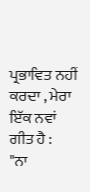ਪ੍ਰਭਾਵਿਤ ਨਹੀਂ ਕਰਦਾ , ਮੇਰਾ ਇੱਕ ਨਵਾਂ ਗੀਤ ਹੈ :
"ਨਾ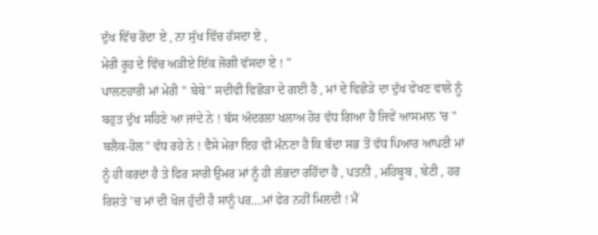ਦੁੱਖ ਵਿੱਚ ਰੋਂਦਾ ਏ , ਨਾ ਸੁੱਖ ਵਿੱਚ ਹੱਸਦਾ ਏ ,
ਮੇਰੀ ਰੂਹ ਦੇ ਵਿੱਚ ਅੜੀਏ ਇੱਕ ਜੋਗੀ ਵੱਸਦਾ ਏ ! "
ਪਾਲਣਹਾਰੀ ਮਾਂ ਮੇਰੀ " ਬੇਬੇ" ਸਦੀਵੀ ਵਿਛੋੜਾ ਦੇ ਗਈ ਹੈ , ਮਾਂ ਦੇ ਵਿਛੋੜੇ ਦਾ ਦੁੱਖ ਵੇਖਣ ਵਾਲੇ ਨੂੰ ਬਹੁਤ ਦੁੱਖ ਸਹਿਣੇ ਆ ਜਾਂਦੇ ਨੇ ! ਬੱਸ ਅੰਦਰਲਾ ਖਲਾਅ ਹੋਰ ਵੱਧ ਗਿਆ ਹੈ ਜਿਵੇਂ ਆਸਮਾਨ 'ਚ " ਬਲੈਕ-ਹੋਲ" ਵੱਧ ਰਹੇ ਨੇ ! ਵੈਸੇ ਮੇਰਾ ਇਹ ਵੀ ਮੰਨਣਾ ਹੈ ਕਿ ਬੰਦਾ ਸਭ ਤੋਂ ਵੱਧ ਪਿਆਰ ਆਪਣੀ ਮਾਂ ਨੂੰ ਹੀ ਕਰਦਾ ਹੈ ਤੇ ਫਿਰ ਸਾਰੀ ਉਮਰ ਮਾਂ ਨੂੰ ਹੀ ਲੱਭਦਾ ਰਹਿੰਦਾ ਹੈ , ਪਤਨੀ , ਮਹਿਬੂਬ , ਬੇਟੀ , ਹਰ ਰਿਸ਼ਤੇ 'ਚ ਮਾਂ ਦੀ ਖੋਜ ਹੁੰਦੀ ਹੈ ਸਾਨੂੰ ਪਰ....ਮਾਂ ਫੇਰ ਨਹੀਂ ਮਿਲਦੀ ! ਮੈਂ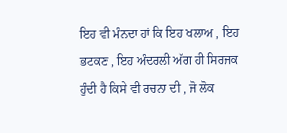ਇਹ ਵੀ ਮੰਨਦਾ ਹਾਂ ਕਿ ਇਹ ਖਲਾਅ , ਇਹ ਭਟਕਣ , ਇਹ ਅੰਦਰਲੀ ਅੱਗ ਹੀ ਸਿਰਜਕ ਹੁੰਦੀ ਹੈ ਕਿਸੇ ਵੀ ਰਚਨਾ ਦੀ , ਜੋ ਲੋਕ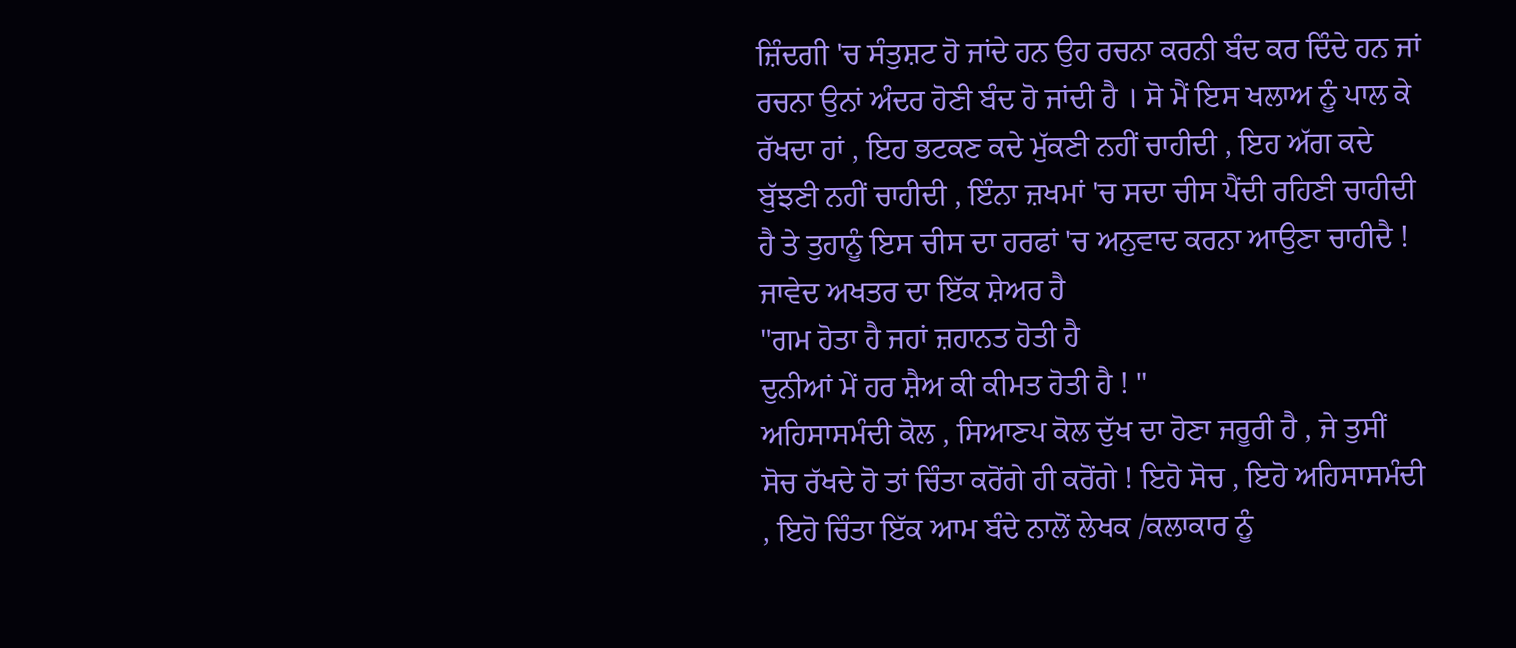ਜ਼ਿੰਦਗੀ 'ਚ ਸੰਤੁਸ਼ਟ ਹੋ ਜਾਂਦੇ ਹਨ ਉਹ ਰਚਨਾ ਕਰਨੀ ਬੰਦ ਕਰ ਦਿੰਦੇ ਹਨ ਜਾਂ ਰਚਨਾ ਉਨਾਂ ਅੰਦਰ ਹੋਣੀ ਬੰਦ ਹੋ ਜਾਂਦੀ ਹੈ । ਸੋ ਮੈਂ ਇਸ ਖਲਾਅ ਨੂੰ ਪਾਲ ਕੇ ਰੱਖਦਾ ਹਾਂ , ਇਹ ਭਟਕਣ ਕਦੇ ਮੁੱਕਣੀ ਨਹੀਂ ਚਾਹੀਦੀ , ਇਹ ਅੱਗ ਕਦੇ ਬੁੱਝਣੀ ਨਹੀਂ ਚਾਹੀਦੀ , ਇੰਨਾ ਜ਼ਖਮਾਂ 'ਚ ਸਦਾ ਚੀਸ ਪੈਂਦੀ ਰਹਿਣੀ ਚਾਹੀਦੀ ਹੈ ਤੇ ਤੁਹਾਨੂੰ ਇਸ ਚੀਸ ਦਾ ਹਰਫਾਂ 'ਚ ਅਨੁਵਾਦ ਕਰਨਾ ਆਉਣਾ ਚਾਹੀਦੈ ! ਜਾਵੇਦ ਅਖਤਰ ਦਾ ਇੱਕ ਸ਼ੇਅਰ ਹੈ
"ਗਮ ਹੋਤਾ ਹੈ ਜਹਾਂ ਜ਼ਹਾਨਤ ਹੋਤੀ ਹੈ
ਦੁਨੀਆਂ ਮੇਂ ਹਰ ਸ਼ੈਅ ਕੀ ਕੀਮਤ ਹੋਤੀ ਹੈ ! "
ਅਹਿਸਾਸਮੰਦੀ ਕੋਲ , ਸਿਆਣਪ ਕੋਲ ਦੁੱਖ ਦਾ ਹੋਣਾ ਜਰੂਰੀ ਹੈ , ਜੇ ਤੁਸੀਂ ਸੋਚ ਰੱਖਦੇ ਹੋ ਤਾਂ ਚਿੰਤਾ ਕਰੋਂਗੇ ਹੀ ਕਰੋਂਗੇ ! ਇਹੋ ਸੋਚ , ਇਹੋ ਅਹਿਸਾਸਮੰਦੀ , ਇਹੋ ਚਿੰਤਾ ਇੱਕ ਆਮ ਬੰਦੇ ਨਾਲੋਂ ਲੇਖਕ /ਕਲਾਕਾਰ ਨੂੰ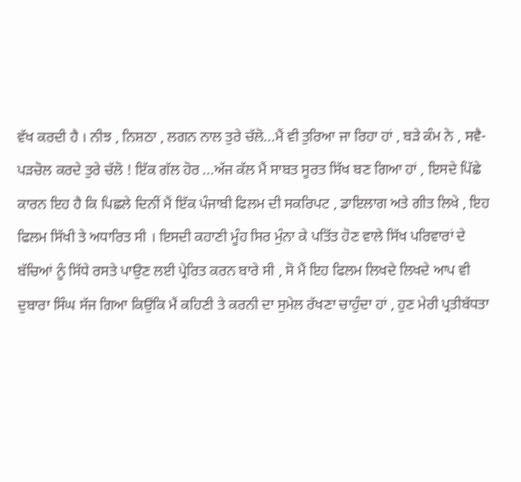ਵੱਖ ਕਰਦੀ ਹੈ । ਨੀਝ , ਨਿਸ਼ਠਾ , ਲਗਨ ਨਾਲ ਤੁਰੇ ਚੱਲੋ...ਮੈਂ ਵੀ ਤੁਰਿਆ ਜਾ ਰਿਹਾ ਹਾਂ , ਬੜੇ ਕੰਮ ਨੇ , ਸਵੈ-ਪੜਚੋਲ ਕਰਦੇ ਤੁਰੇ ਚੱਲੋ ! ਇੱਕ ਗੱਲ ਹੋਰ ...ਅੱਜ ਕੱਲ ਮੈਂ ਸਾਬਤ ਸੂਰਤ ਸਿੱਖ ਬਣ ਗਿਆ ਹਾਂ , ਇਸਦੇ ਪਿੱਛੇ ਕਾਰਨ ਇਹ ਹੈ ਕਿ ਪਿਛਲੇ ਦਿਨੀਂ ਮੈਂ ਇੱਕ ਪੰਜਾਬੀ ਫਿਲਮ ਦੀ ਸਕਰਿਪਟ , ਡਾਇਲਾਗ ਅਤੇ ਗੀਤ ਲਿਖੇ , ਇਹ ਫਿਲਮ ਸਿੱਖੀ ਤੇ ਅਧਾਰਿਤ ਸੀ । ਇਸਦੀ ਕਹਾਣੀ ਮੂੰਹ ਸਿਰ ਮੁੰਨਾ ਕੇ ਪਤਿੱਤ ਹੋਣ ਵਾਲੇ ਸਿੱਖ ਪਰਿਵਾਰਾਂ ਦੇ ਬੱਚਿਆਂ ਨੂੰ ਸਿੱਧੇ ਰਸਤੇ ਪਾਉਣ ਲਈ ਪ੍ਰੇਰਿਤ ਕਰਨ ਬਾਰੇ ਸੀ , ਸੋ ਮੈਂ ਇਹ ਫਿਲਮ ਲਿਖਦੇ ਲਿਖਦੇ ਆਪ ਵੀ ਦੁਬਾਰਾ ਸਿੰਘ ਸੱਜ ਗਿਆ ਕਿਉਂਕਿ ਮੈਂ ਕਹਿਣੀ ਤੇ ਕਰਨੀ ਦਾ ਸੁਮੇਲ ਰੱਖਣਾ ਚਾਹੁੰਦਾ ਹਾਂ , ਹੁਣ ਮੇਰੀ ਪ੍ਰਤੀਬੱਧਤਾ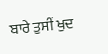ਬਾਰੇ ਤੁਸੀਂ ਖੁਦ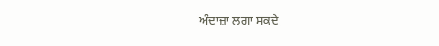ਅੰਦਾਜ਼ਾ ਲਗਾ ਸਕਦੇ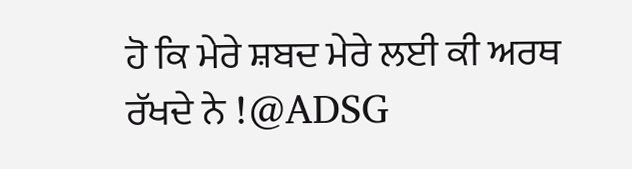ਹੋ ਕਿ ਮੇਰੇ ਸ਼ਬਦ ਮੇਰੇ ਲਈ ਕੀ ਅਰਥ ਰੱਖਦੇ ਨੇ !@ADSG